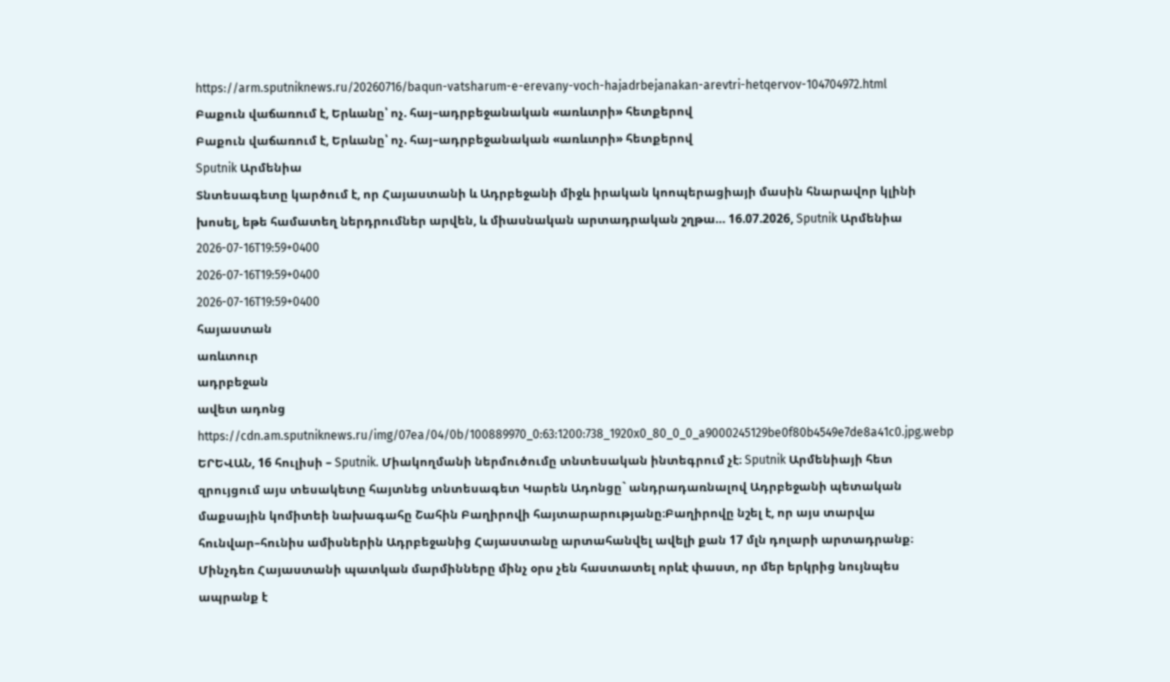https://arm.sputniknews.ru/20260716/baqun-vatsharum-e-erevany-voch-hajadrbejanakan-arevtri-hetqervov-104704972.html
Բաքուն վաճառում է, Երևանը՝ ոչ. հայ–ադրբեջանական «առևտրի» հետքերով
Բաքուն վաճառում է, Երևանը՝ ոչ. հայ–ադրբեջանական «առևտրի» հետքերով
Sputnik Արմենիա
Տնտեսագետը կարծում է, որ Հայաստանի և Ադրբեջանի միջև իրական կոոպերացիայի մասին հնարավոր կլինի խոսել, եթե համատեղ ներդրումներ արվեն, և միասնական արտադրական շղթա… 16.07.2026, Sputnik Արմենիա
2026-07-16T19:59+0400
2026-07-16T19:59+0400
2026-07-16T19:59+0400
հայաստան
առևտուր
ադրբեջան
ավետ ադոնց
https://cdn.am.sputniknews.ru/img/07ea/04/0b/100889970_0:63:1200:738_1920x0_80_0_0_a9000245129be0f80b4549e7de8a41c0.jpg.webp
ԵՐԵՎԱՆ, 16 հուլիսի – Sputnik. Միակողմանի ներմուծումը տնտեսական ինտեգրում չէ։ Sputnik Արմենիայի հետ զրույցում այս տեսակետը հայտնեց տնտեսագետ Կարեն Ադոնցը` անդրադառնալով Ադրբեջանի պետական մաքսային կոմիտեի նախագահը Շահին Բաղիրովի հայտարարությանը։Բաղիրովը նշել է, որ այս տարվա հունվար–հունիս ամիսներին Ադրբեջանից Հայաստանը արտահանվել ավելի քան 17 մլն դոլարի արտադրանք։ Մինչդեռ Հայաստանի պատկան մարմինները մինչ օրս չեն հաստատել որևէ փաստ, որ մեր երկրից նույնպես ապրանք է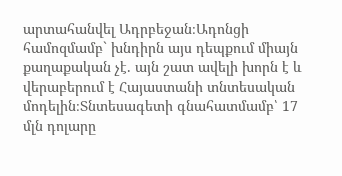արտահանվել Ադրբեջան։Ադոնցի համոզմամբ` խնդիրն այս դեպքում միայն քաղաքական չէ. այն շատ ավելի խորն է և վերաբերում է Հայաստանի տնտեսական մոդելին։Տնտեսագետի գնահատմամբ՝ 17 մլն դոլարը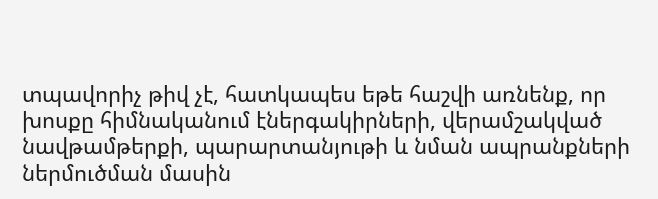տպավորիչ թիվ չէ, հատկապես եթե հաշվի առնենք, որ խոսքը հիմնականում էներգակիրների, վերամշակված նավթամթերքի, պարարտանյութի և նման ապրանքների ներմուծման մասին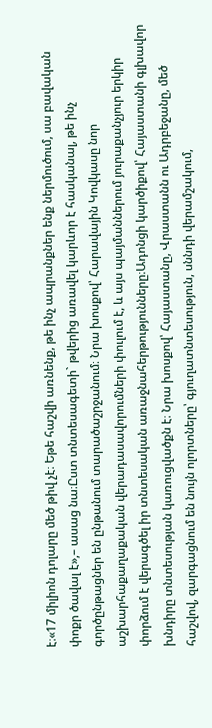է։«17 միլիոն դոլարը մեծ թիվ չէ։ Եթե հաշվի առնենք, թե ինչ ապրանքներ ենք ներմուծում, սա բավական փոքր ծավալ է»,– ասաց նա։Ըստ տնտեսագետի` թվերից առավել կարևոր է հասկանալ, թե ինչ գործընթացներ են ընթանում տարածաշրջանում։ Նրա խոսքով՝ Հարավային Կովկասը նոր աշխարհաքաղաքական վերադասավորումների փուլում է, և այս պայմաններում յուրաքանչյուր երկիր փորձում է վերագծել իր տնտեսական առաջնահերթությունները։Ադոնցի կարծիքով՝ Հայաստանի գլխավոր խնդիրը տնտեսության կառուցվածքն է։ Նրա խոսքով՝ Հայաստանը, Վրաստանն ու Ադրբեջանը, մեծ հաշվով, զարգացնում են նույն ոլորտները՝ գյուղատնտեսություն, սննդի վերամշակում,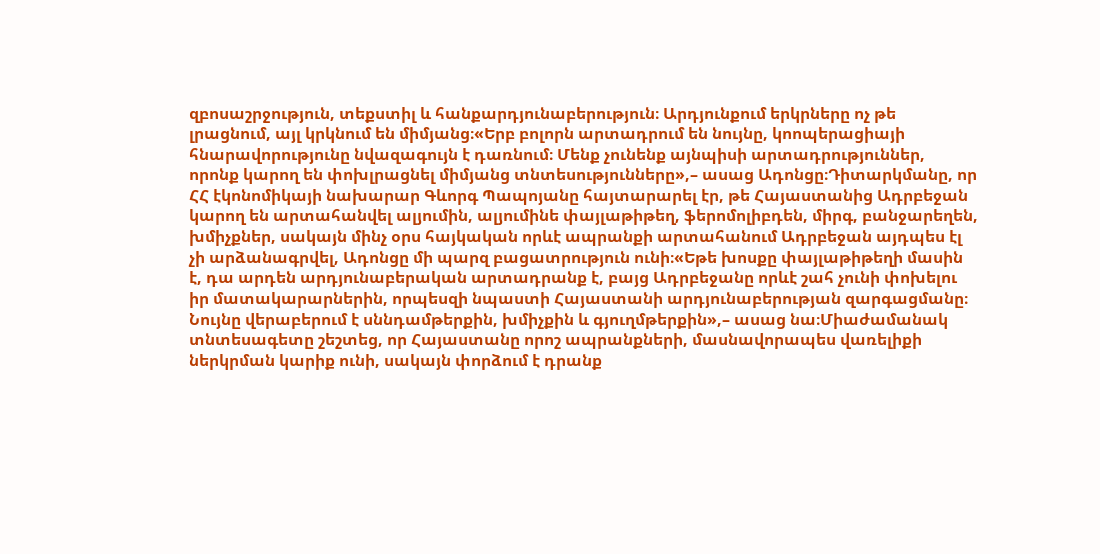զբոսաշրջություն, տեքստիլ և հանքարդյունաբերություն։ Արդյունքում երկրները ոչ թե լրացնում, այլ կրկնում են միմյանց։«Երբ բոլորն արտադրում են նույնը, կոոպերացիայի հնարավորությունը նվազագույն է դառնում։ Մենք չունենք այնպիսի արտադրություններ, որոնք կարող են փոխլրացնել միմյանց տնտեսությունները»,– ասաց Ադոնցը։Դիտարկմանը, որ ՀՀ էկոնոմիկայի նախարար Գևորգ Պապոյանը հայտարարել էր, թե Հայաստանից Ադրբեջան կարող են արտահանվել ալյումին, ալյումինե փայլաթիթեղ, ֆերոմոլիբդեն, միրգ, բանջարեղեն, խմիչքներ, սակայն մինչ օրս հայկական որևէ ապրանքի արտահանում Ադրբեջան այդպես էլ չի արձանագրվել, Ադոնցը մի պարզ բացատրություն ունի։«Եթե խոսքը փայլաթիթեղի մասին է, դա արդեն արդյունաբերական արտադրանք է, բայց Ադրբեջանը որևէ շահ չունի փոխելու իր մատակարարներին, որպեսզի նպաստի Հայաստանի արդյունաբերության զարգացմանը։ Նույնը վերաբերում է սննդամթերքին, խմիչքին և գյուղմթերքին»,– ասաց նա։Միաժամանակ տնտեսագետը շեշտեց, որ Հայաստանը որոշ ապրանքների, մասնավորապես վառելիքի ներկրման կարիք ունի, սակայն փորձում է դրանք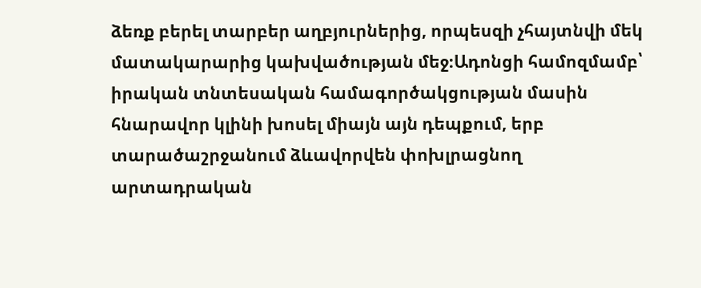ձեռք բերել տարբեր աղբյուրներից, որպեսզի չհայտնվի մեկ մատակարարից կախվածության մեջ։Ադոնցի համոզմամբ՝ իրական տնտեսական համագործակցության մասին հնարավոր կլինի խոսել միայն այն դեպքում, երբ տարածաշրջանում ձևավորվեն փոխլրացնող արտադրական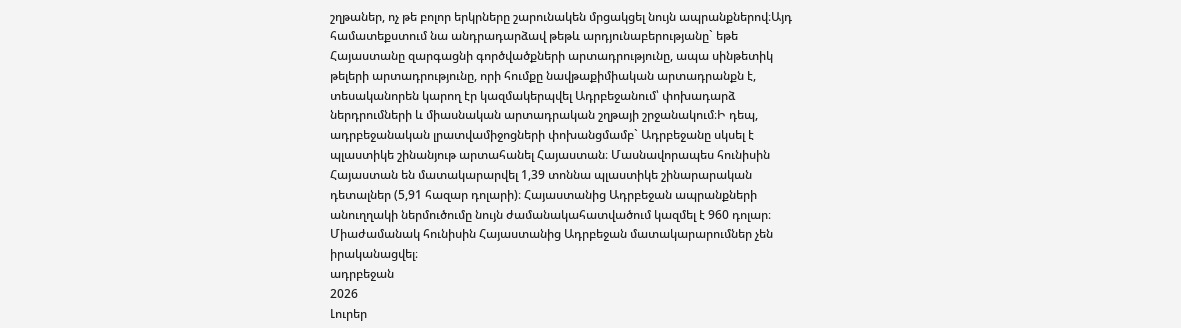շղթաներ, ոչ թե բոլոր երկրները շարունակեն մրցակցել նույն ապրանքներով։Այդ համատեքստում նա անդրադարձավ թեթև արդյունաբերությանը` եթե Հայաստանը զարգացնի գործվածքների արտադրությունը, ապա սինթետիկ թելերի արտադրությունը, որի հումքը նավթաքիմիական արտադրանքն է, տեսականորեն կարող էր կազմակերպվել Ադրբեջանում՝ փոխադարձ ներդրումների և միասնական արտադրական շղթայի շրջանակում։Ի դեպ, ադրբեջանական լրատվամիջոցների փոխանցմամբ` Ադրբեջանը սկսել է պլաստիկե շինանյութ արտահանել Հայաստան։ Մասնավորապես հունիսին Հայաստան են մատակարարվել 1,39 տոննա պլաստիկե շինարարական դետալներ (5,91 հազար դոլարի)։ Հայաստանից Ադրբեջան ապրանքների անուղղակի ներմուծումը նույն ժամանակահատվածում կազմել է 960 դոլար։ Միաժամանակ հունիսին Հայաստանից Ադրբեջան մատակարարումներ չեն իրականացվել։
ադրբեջան
2026
Լուրեր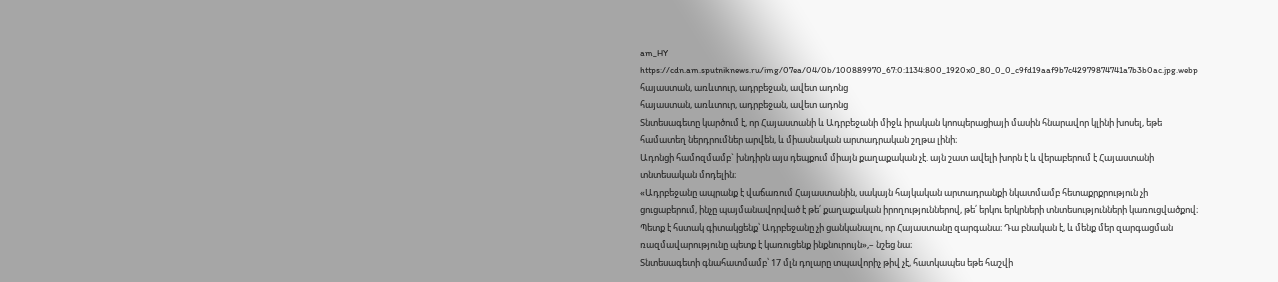am_HY
https://cdn.am.sputniknews.ru/img/07ea/04/0b/100889970_67:0:1134:800_1920x0_80_0_0_c9fd19aaf9b7c42979874741a7b3b0ac.jpg.webp
հայաստան, առևտուր, ադրբեջան, ավետ ադոնց
հայաստան, առևտուր, ադրբեջան, ավետ ադոնց
Տնտեսագետը կարծում է, որ Հայաստանի և Ադրբեջանի միջև իրական կոոպերացիայի մասին հնարավոր կլինի խոսել, եթե համատեղ ներդրումներ արվեն, և միասնական արտադրական շղթա լինի։
Ադոնցի համոզմամբ` խնդիրն այս դեպքում միայն քաղաքական չէ. այն շատ ավելի խորն է և վերաբերում է Հայաստանի տնտեսական մոդելին։
«Ադրբեջանը ապրանք է վաճառում Հայաստանին, սակայն հայկական արտադրանքի նկատմամբ հետաքրքրություն չի ցուցաբերում, ինչը պայմանավորված է թե՛ քաղաքական իրողություններով, թե՛ երկու երկրների տնտեսությունների կառուցվածքով։ Պետք է հստակ գիտակցենք՝ Ադրբեջանը չի ցանկանալու, որ Հայաստանը զարգանա։ Դա բնական է, և մենք մեր զարգացման ռազմավարությունը պետք է կառուցենք ինքնուրույն»,– նշեց նա։
Տնտեսագետի գնահատմամբ՝ 17 մլն դոլարը տպավորիչ թիվ չէ, հատկապես եթե հաշվի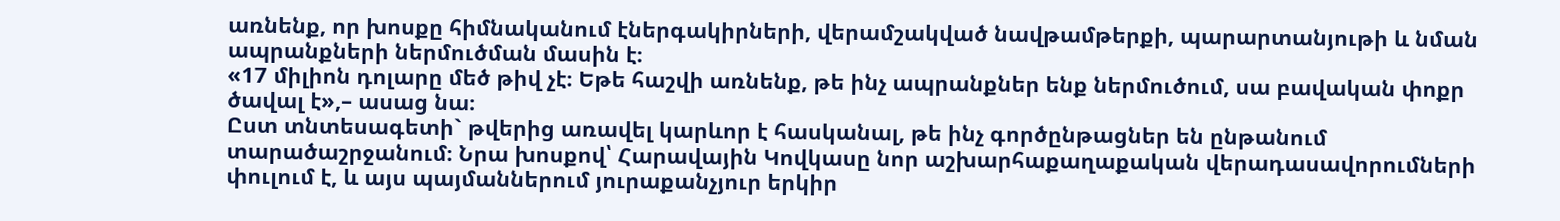առնենք, որ խոսքը հիմնականում էներգակիրների, վերամշակված նավթամթերքի, պարարտանյութի և նման ապրանքների ներմուծման մասին է։
«17 միլիոն դոլարը մեծ թիվ չէ։ Եթե հաշվի առնենք, թե ինչ ապրանքներ ենք ներմուծում, սա բավական փոքր ծավալ է»,– ասաց նա։
Ըստ տնտեսագետի` թվերից առավել կարևոր է հասկանալ, թե ինչ գործընթացներ են ընթանում տարածաշրջանում։ Նրա խոսքով՝ Հարավային Կովկասը նոր աշխարհաքաղաքական վերադասավորումների փուլում է, և այս պայմաններում յուրաքանչյուր երկիր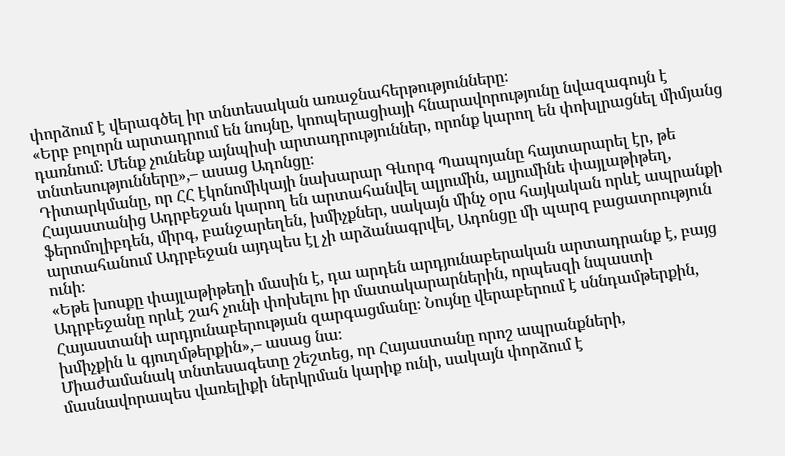փորձում է վերագծել իր տնտեսական առաջնահերթությունները։
«Երբ բոլորն արտադրում են նույնը, կոոպերացիայի հնարավորությունը նվազագույն է դառնում։ Մենք չունենք այնպիսի արտադրություններ, որոնք կարող են փոխլրացնել միմյանց տնտեսությունները»,– ասաց Ադոնցը։
Դիտարկմանը, որ ՀՀ էկոնոմիկայի նախարար Գևորգ Պապոյանը հայտարարել էր, թե Հայաստանից Ադրբեջան կարող են արտահանվել ալյումին, ալյումինե փայլաթիթեղ, ֆերոմոլիբդեն, միրգ, բանջարեղեն, խմիչքներ, սակայն մինչ օրս հայկական որևէ ապրանքի արտահանում Ադրբեջան այդպես էլ չի արձանագրվել, Ադոնցը մի պարզ բացատրություն ունի։
«Եթե խոսքը փայլաթիթեղի մասին է, դա արդեն արդյունաբերական արտադրանք է, բայց Ադրբեջանը որևէ շահ չունի փոխելու իր մատակարարներին, որպեսզի նպաստի Հայաստանի արդյունաբերության զարգացմանը։ Նույնը վերաբերում է սննդամթերքին, խմիչքին և գյուղմթերքին»,– ասաց նա։
Միաժամանակ տնտեսագետը շեշտեց, որ Հայաստանը որոշ ապրանքների, մասնավորապես վառելիքի ներկրման կարիք ունի, սակայն փորձում է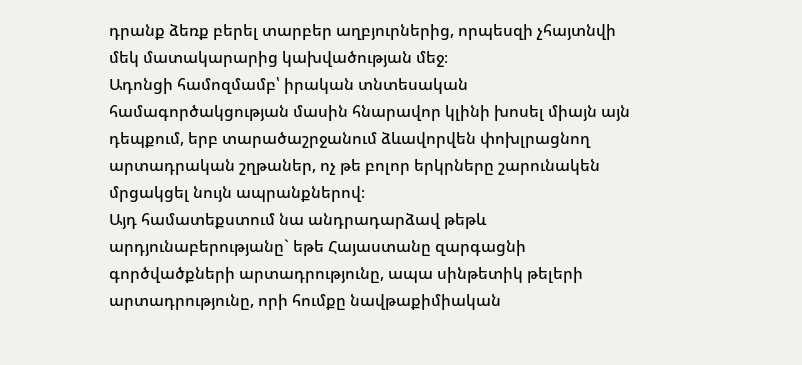դրանք ձեռք բերել տարբեր աղբյուրներից, որպեսզի չհայտնվի մեկ մատակարարից կախվածության մեջ։
Ադոնցի համոզմամբ՝ իրական տնտեսական համագործակցության մասին հնարավոր կլինի խոսել միայն այն դեպքում, երբ տարածաշրջանում ձևավորվեն փոխլրացնող արտադրական շղթաներ, ոչ թե բոլոր երկրները շարունակեն մրցակցել նույն ապրանքներով։
Այդ համատեքստում նա անդրադարձավ թեթև արդյունաբերությանը` եթե Հայաստանը զարգացնի գործվածքների արտադրությունը, ապա սինթետիկ թելերի արտադրությունը, որի հումքը նավթաքիմիական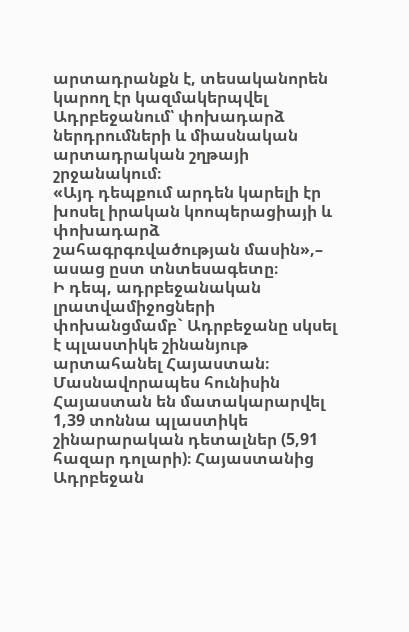արտադրանքն է, տեսականորեն կարող էր կազմակերպվել Ադրբեջանում՝ փոխադարձ ներդրումների և միասնական արտադրական շղթայի շրջանակում։
«Այդ դեպքում արդեն կարելի էր խոսել իրական կոոպերացիայի և փոխադարձ շահագրգռվածության մասին»,– ասաց ըստ տնտեսագետը։
Ի դեպ, ադրբեջանական լրատվամիջոցների փոխանցմամբ` Ադրբեջանը սկսել է պլաստիկե շինանյութ արտահանել Հայաստան։ Մասնավորապես հունիսին Հայաստան են մատակարարվել 1,39 տոննա պլաստիկե շինարարական դետալներ (5,91 հազար դոլարի)։ Հայաստանից Ադրբեջան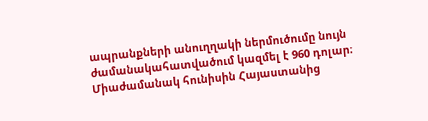ապրանքների անուղղակի ներմուծումը նույն ժամանակահատվածում կազմել է 960 դոլար։ Միաժամանակ հունիսին Հայաստանից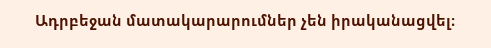Ադրբեջան մատակարարումներ չեն իրականացվել։